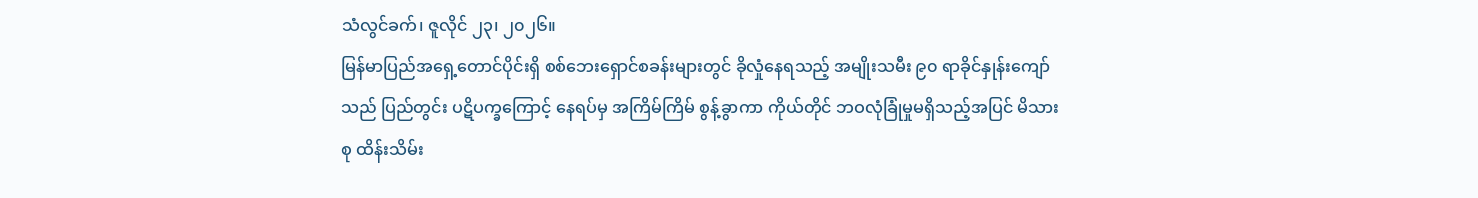သံလွင်ခက်၊ ဇူလိုင် ၂၃၊ ၂၀၂၆။
မြန်မာပြည်အရှေ့တောင်ပိုင်းရှိ စစ်ဘေးရှောင်စခန်းများတွင် ခိုလှုံနေရသည့် အမျိုးသမီး ၉၀ ရာခိုင်နှုန်းကျော်သည် ပြည်တွင်း ပဋိပက္ခကြောင့် နေရပ်မှ အကြိမ်ကြိမ် စွန့်ခွာကာ ကိုယ်တိုင် ဘဝလုံခြုံမှုမရှိသည့်အပြင် မိသားစု ထိန်းသိမ်း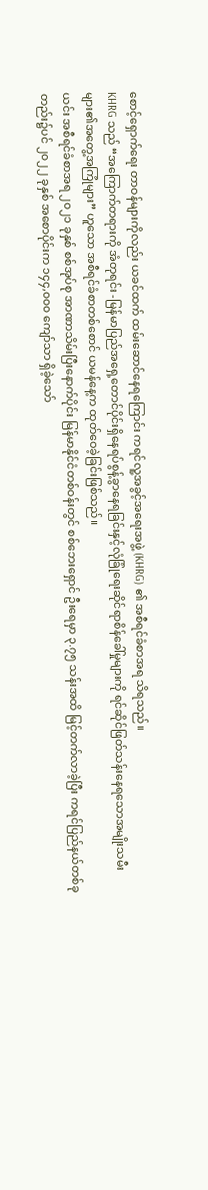စောင့်ရှောက်ရေး တာဝန်များကိုလည်း ယခင်ထက် ထမ်းဆောင်နေရကြောင်း ကရင်လူ့အခွင့်အရေးအဖွဲ့ (KHRG) ၏ အစီရင်ခံစာအရ သိရသည်။
KHRG သည် “အကြောက်တရားကို အံတုရင်း -မြန်မာပြည်အရှေ့တောင်ပိုင်းရှိနေရပ်စွန့်ခွာနေရခြင်းနှင့်လုံခြုံရေးဆိုင်ရာစိန်ခေါ်မှုများကို ရင်ဆိုင်ဖြတ်သန်းနေရသောအမျိုးသမီးများ၏အတွေ့အကြုံများ” ဟူသော အစီရင်ခံစာတစ်စောင် ယမန်နေ့က ထုတ်ဝေခဲ့ခြင်းဖြစ်သည်။
ယင်း အစီရင်ခံစာအရ ၂၀၂၁ ခုနှစ် စစ်အုပ်စု အာဏာသိမ်းပြီးနောက်ပိုင်း မြန်မာနိုင်ငံတစ်ဝန်းတွင် စစ်ဘေးရှောင် ဦးရေမှာ ၃.၇၅ သန်းအထိ မြင့်တက်လာခဲ့ပြီး ကရင်ပြည်နယ်တစ်ခုတည်း၌ပင် ၂၀၂၂ ခုနှစ် အစောပိုင်းက ၁၄၄,၀၀၀ ကျော်သာ ရှိခဲ့သော်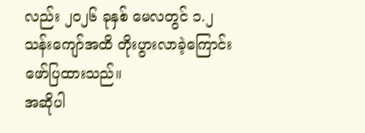လည်း ၂၀၂၆ ခုနှစ် မေလတွင် ၁.၂ သန်းကျော်အထိ တိုးပွားလာခဲ့ကြောင်း ဖော်ပြထားသည်။
အဆိုပါ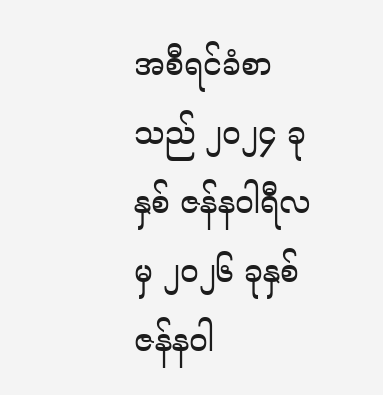အစီရင်ခံစာသည် ၂၀၂၄ ခုနှစ် ဇန်နဝါရီလမှ ၂၀၂၆ ခုနှစ် ဇန်နဝါ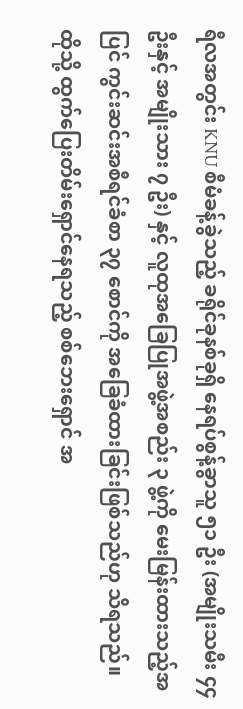ရီလအတွင်း KNU စီမံခန့်ခွဲသည့် ခရိုင်ခုနစ်ခုရှိ နေရပ်စွန့်ခွာသူ ၅၁ ဦး (အမျိုးသမီး ၄၄ ဦးနှင့် အမျိုးသား ၇ ဦး) နှင့် လူထုအခြေပြုအဖွဲ့အစည်း ၃ ဖွဲ့ကို မေးမြန်းထားသည့်အပြင် ကွင်းဆင်းအစီရင်ခံစာ ၃၇ စောင်ကို အခြေခံထားခြင်းဖြစ်သည်ဟု သိရသည်။
ထိုသို့ ထွက်ပြေးတိမ်းရှောင်နေရသည့် စစ်ဘေးရှောင် အ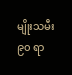မျိုးသမီး ၉၀ ရာ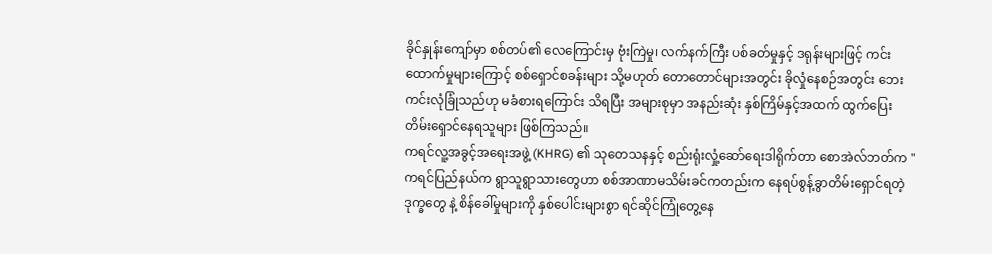ခိုင်နှုန်းကျော်မှာ စစ်တပ်၏ လေကြောင်းမှ ဗုံးကြဲမှု၊ လက်နက်ကြီး ပစ်ခတ်မှုနှင့် ဒရုန်းများဖြင့် ကင်းထောက်မှုများကြောင့် စစ်ရှောင်စခန်းများ သို့မဟုတ် တောတောင်များအတွင်း ခိုလှုံနေစဉ်အတွင်း ဘေးကင်းလုံခြုံသည်ဟု မခံစားရကြောင်း သိရပြီး အများစုမှာ အနည်းဆုံး နှစ်ကြိမ်နှင့်အထက် ထွက်ပြေးတိမ်းရှောင်နေရသူများ ဖြစ်ကြသည်။
ကရင်လူ့အခွင့်အရေးအဖွဲ့ (KHRG) ၏ သုတေသနနှင့် စည်းရုံးလှုံ့ဆော်ရေးဒါရိုက်တာ စောအဲလ်ဘတ်က "ကရင်ပြည်နယ်က ရွာသူရွာသားတွေဟာ စစ်အာဏာမသိမ်းခင်ကတည်းက နေရပ်စွန့်ခွာတိမ်းရှောင်ရတဲ့ ဒုက္ခတွေ နဲ့ စိန်ခေါ်မှုများကို နှစ်ပေါင်းများစွာ ရင်ဆိုင်ကြုံတွေ့နေ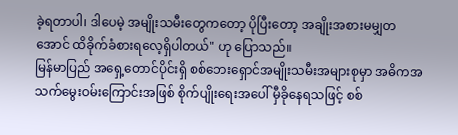ခဲ့ရတာပါ၊ ဒါပေမဲ့ အမျိုးသမီးတွေကတော့ ပိုပြီးတော့ အချိုးအစားမမျှတအောင် ထိခိုက်ခံစားရလေ့ရှိပါတယ်" ဟု ပြောသည်။
မြန်မာပြည် အရှေ့တောင်ပိုင်းရှိ စစ်ဘေးရှောင်အမျိုးသမီးအများစုမှာ အဓိကအသက်မွေးဝမ်းကြောင်းအဖြစ် စိုက်ပျိုးရေးအပေါ် မှီခိုနေရသဖြင့် စစ်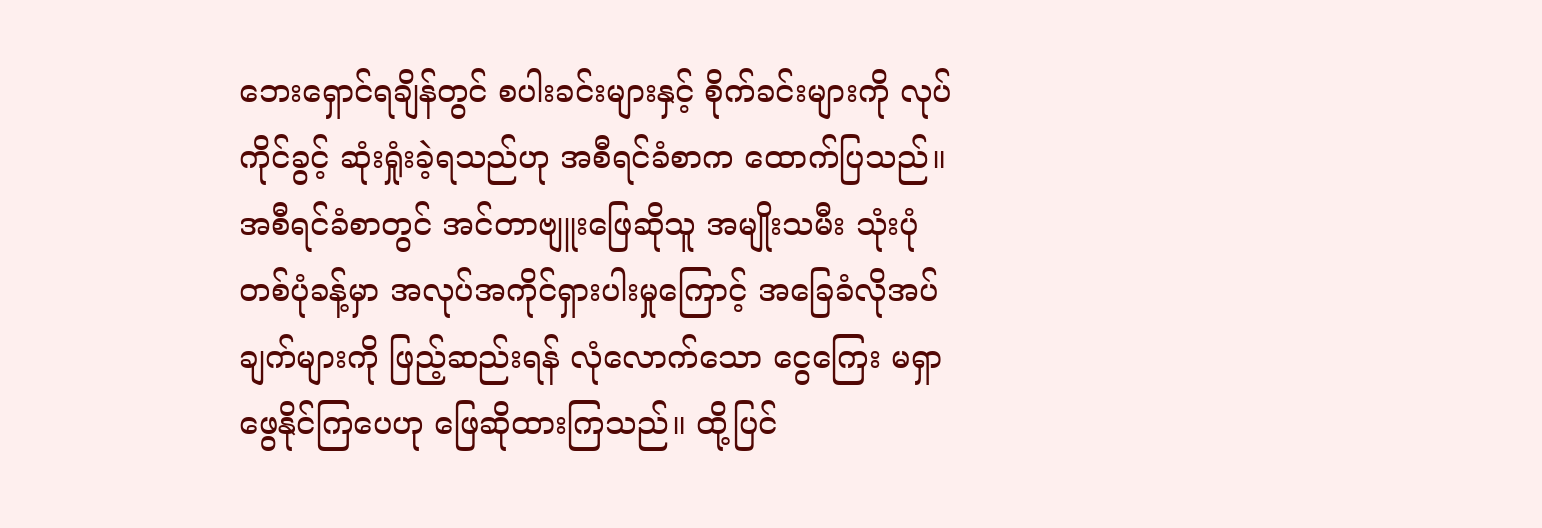ဘေးရှောင်ရချိန်တွင် စပါးခင်းများနှင့် စိုက်ခင်းများကို လုပ်ကိုင်ခွင့် ဆုံးရှုံးခဲ့ရသည်ဟု အစီရင်ခံစာက ထောက်ပြသည်။
အစီရင်ခံစာတွင် အင်တာဗျူးဖြေဆိုသူ အမျိုးသမီး သုံးပုံတစ်ပုံခန့်မှာ အလုပ်အကိုင်ရှားပါးမှုကြောင့် အခြေခံလိုအပ်ချက်များကို ဖြည့်ဆည်းရန် လုံလောက်သော ငွေကြေး မရှာဖွေနိုင်ကြပေဟု ဖြေဆိုထားကြသည်။ ထို့ပြင်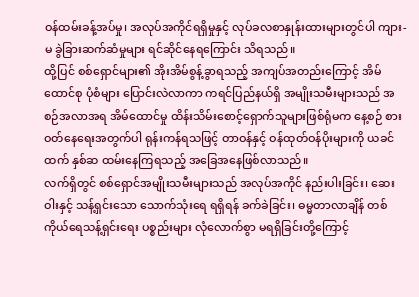ဝန်ထမ်းခန့်အပ်မှု၊ အလုပ်အကိုင်ရရှိမှုနှင့် လုပ်ခလစာနှုန်းထားများတွင်ပါ ကျား-မ ခွဲခြားဆက်ဆံမှုများ ရင်ဆိုင်နေရကြောင်း သိရသည်။
ထို့ပြင် စစ်ရှောင်များ၏ အိုးအိမ်စွန့်ခွာရသည့် အကျပ်အတည်းကြောင့် အိမ်ထောင်စု ပုံစံများ ပြောင်းလဲလာကာ ကရင်ပြည်နယ်ရှိ အမျိုးသမီးများသည် အစဉ်အလာအရ အိမ်ထောင်မှု ထိန်းသိမ်းစောင့်ရှောက်သူများဖြစ်ရုံမက နေ့စဉ် စားဝတ်နေရေးအတွက်ပါ ရုန်းကန်ရသဖြင့် တာဝန်နှင့် ဝန်ထုတ်ဝန်ပိုးများကို ယခင်ထက် နှစ်ဆ ထမ်းနေကြရသည့် အခြေအနေဖြစ်လာသည်။
လက်ရှိတွင် စစ်ရှောင်အမျိုးသမီးများသည် အလုပ်အကိုင် နည်းပါးခြင်း၊ ဆေးဝါးနှင့် သန့်ရှင်းသော သောက်သုံးရေ ရရှိရန် ခက်ခဲခြင်း၊ ဓမ္မတာလာချိန် တစ်ကိုယ်ရေသန့်ရှင်းရေး ပစ္စည်းများ လုံလောက်စွာ မရရှိခြင်းတို့ကြောင့်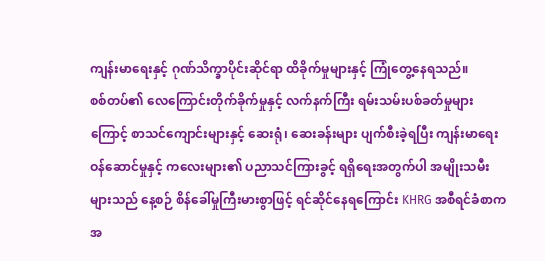ကျန်းမာရေးနှင့် ဂုဏ်သိက္ခာပိုင်းဆိုင်ရာ ထိခိုက်မှုများနှင့် ကြုံတွေ့နေရသည်။
စစ်တပ်၏ လေကြောင်းတိုက်ခိုက်မှုနှင့် လက်နက်ကြီး ရမ်းသမ်းပစ်ခတ်မှုများကြောင့် စာသင်ကျောင်းများနှင့် ဆေးရုံ၊ ဆေးခန်းများ ပျက်စီးခဲ့ရပြီး ကျန်းမာရေးဝန်ဆောင်မှုနှင့် ကလေးများ၏ ပညာသင်ကြားခွင့် ရရှိရေးအတွက်ပါ အမျိုးသမီးများသည် နေ့စဉ် စိန်ခေါ်မှုကြီးမားစွာဖြင့် ရင်ဆိုင်နေရကြောင်း KHRG အစီရင်ခံစာက အ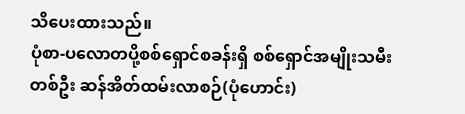သိပေးထားသည်။
ပုံစာ-ပလောတပို့စစ်ရှောင်စခန်းရှိ စစ်ရှောင်အမျိုးသမီးတစ်ဦး ဆန်အိတ်ထမ်းလာစဉ်(ပုံဟောင်း)